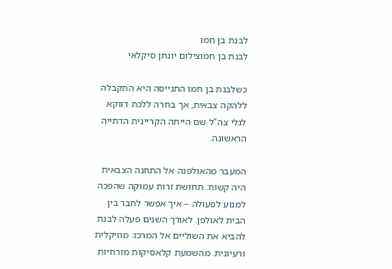לבנת בן חמו
לבנת בן חמוצילום יונתן סיקלאי

כשלבנת בן חמו התגייסה היא התקבלה ללהקה צבאית, אך בחרה ללכת דווקא לגלי צה"ל שם הייתה הקריינית הדתייה הראשונה.

המעבר מהאולפנה אל התחנה הצבאית היה קשוח: תחושת זרות עמוקה שהפכה למנוע לפעולה – איך אפשר לחבר בין הבית לאולפן. לאורך השנים פעלה לבנת להביא את השוליים אל המרכז: מוזיקלית ורעיונית. מהשמעת קלאסיקות מזרחיות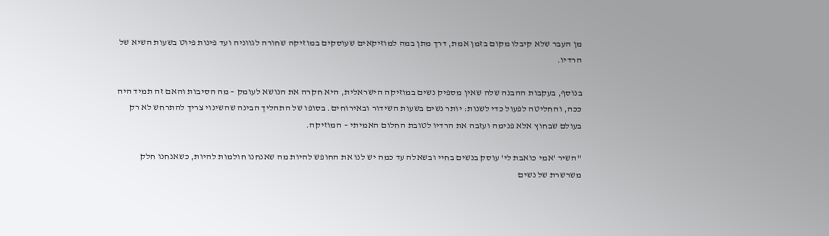מן העבר שלא קיבלו מקום בזמן אמת, דרך מתן במה למוזיקאים שעוסקים במוזיקה שחורה לגווניה ועד פינות פיוט בשעות השיא של הרדיו.

בנוסף, בעקבות ההבנה שלה שאין מספיק נשים במוזיקה הישראלית, היא חקרה את הנושא לעומק – מה הסיבות והאם זה תמיד היה ככה, והחליטה לפעול כדי לשנות: יותר נשים בשעות השידור ובאירוחים. בסופו של התהליך הבינה שהשינוי צריך להתרחש לא רק בעולם שבחוץ אלא פנימה ועזבה את הרדיו לטובת החלום האמיתי – המוזיקה.

"השיר 'אמי כואבת לי' עוסק בנשים בחיי ובשאלה עד כמה יש לנו את החופש להיות מה שאנחנו חולמות להיות, כשאנחנו חלק משרשרת של נשים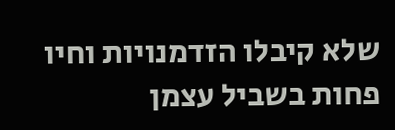שלא קיבלו הזדמנויות וחיו פחות בשביל עצמן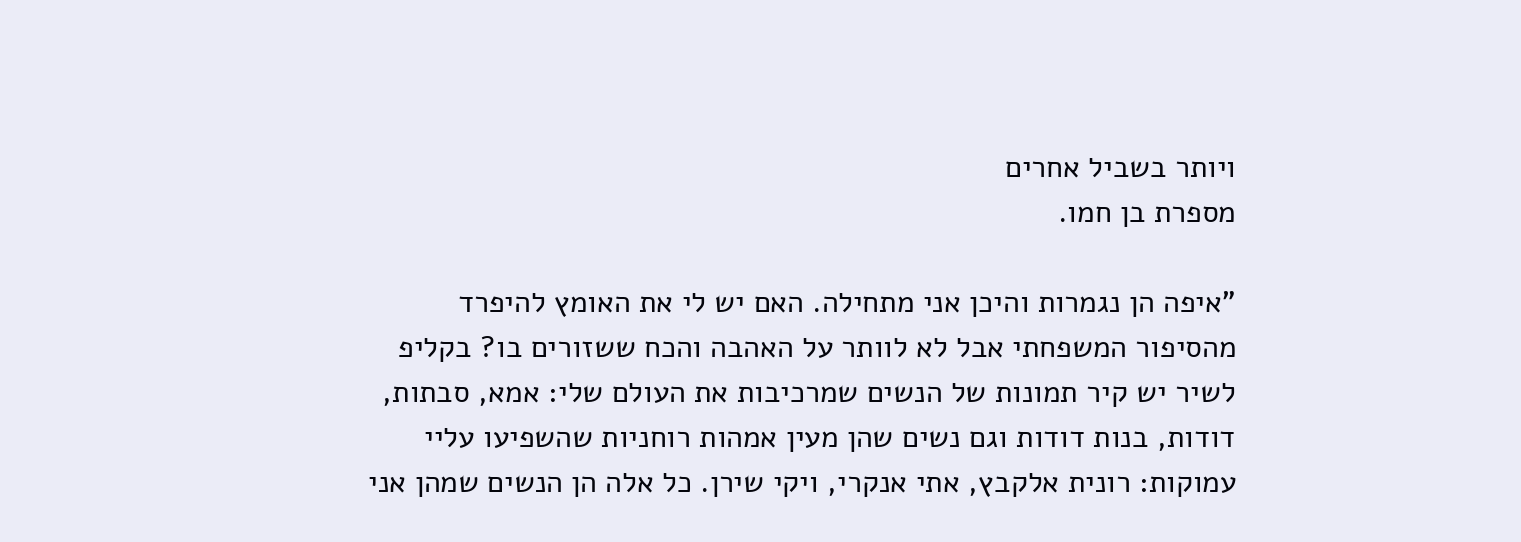ויותר בשביל אחרים
מספרת בן חמו.

"איפה הן נגמרות והיכן אני מתחילה. האם יש לי את האומץ להיפרד מהסיפור המשפחתי אבל לא לוותר על האהבה והכח ששזורים בו? בקליפ לשיר יש קיר תמונות של הנשים שמרכיבות את העולם שלי: אמא, סבתות, דודות, בנות דודות וגם נשים שהן מעין אמהות רוחניות שהשפיעו עליי עמוקות: רונית אלקבץ, אתי אנקרי, ויקי שירן. כל אלה הן הנשים שמהן אני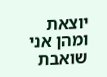יוצאת ומהן אני שואבת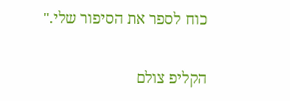כוח לספר את הסיפור שלי."

הקליפ צולם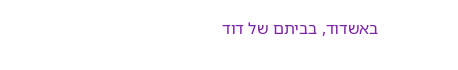באשדוד, בביתם של דוד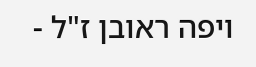ויפה ראובן ז"ל -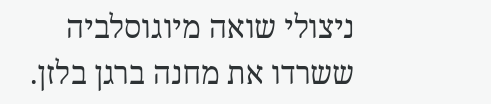ניצולי שואה מיוגוסלביה ששרדו את מחנה ברגן בלזן.